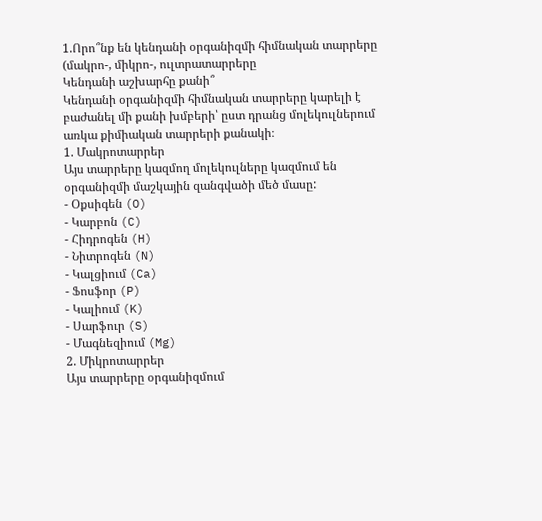1.Որո՞նք են կենդանի օրգանիզմի հիմնական տարրերը (մակրո-, միկրո-, ուլտրատարրերը
Կենդանի աշխարհը քանի՞
Կենդանի օրգանիզմի հիմնական տարրերը կարելի է բաժանել մի քանի խմբերի՝ ըստ դրանց մոլեկուլներում առկա քիմիական տարրերի քանակի։
1. Մակրոտարրեր
Այս տարրերը կազմող մոլեկուլները կազմում են օրգանիզմի մաշկային զանգվածի մեծ մասը:
- Օքսիգեն (O)
- Կարբոն (C)
- Հիդրոգեն (H)
- Նիտրոգեն (N)
- Կալցիում (Ca)
- Ֆոսֆոր (P)
- Կալիում (K)
- Սարֆուր (S)
- Մագնեզիում (Mg)
2. Միկրոտարրեր
Այս տարրերը օրգանիզմում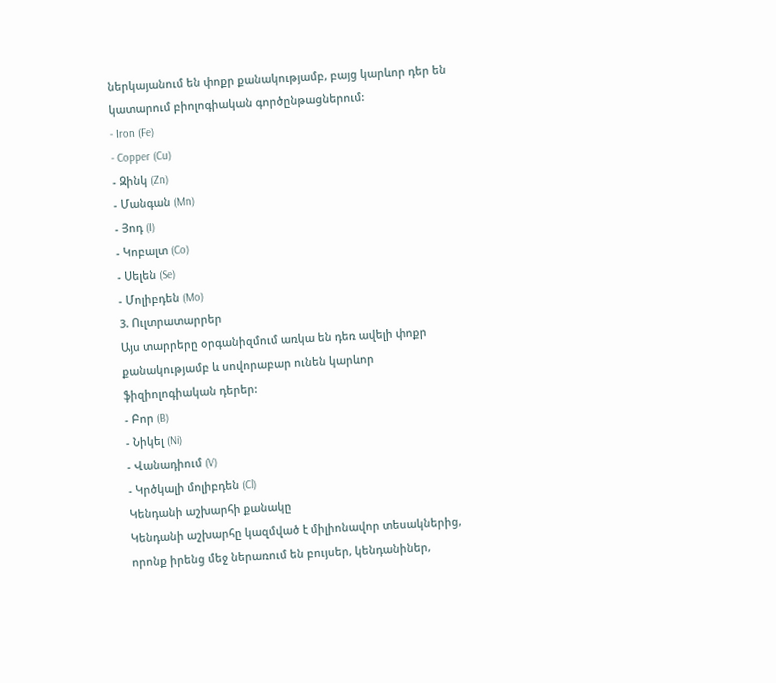ներկայանում են փոքր քանակությամբ, բայց կարևոր դեր են կատարում բիոլոգիական գործընթացներում:
- Iron (Fe)
- Copper (Cu)
- Զինկ (Zn)
- Մանգան (Mn)
- Յոդ (I)
- Կոբալտ (Co)
- Սելեն (Se)
- Մոլիբդեն (Mo)
3. Ուլտրատարրեր
Այս տարրերը օրգանիզմում առկա են դեռ ավելի փոքր քանակությամբ և սովորաբար ունեն կարևոր ֆիզիոլոգիական դերեր:
- Բոր (B)
- Նիկել (Ni)
- Վանադիում (V)
- Կրծկալի մոլիբդեն (Cl)
Կենդանի աշխարհի քանակը
Կենդանի աշխարհը կազմված է միլիոնավոր տեսակներից, որոնք իրենց մեջ ներառում են բույսեր, կենդանիներ,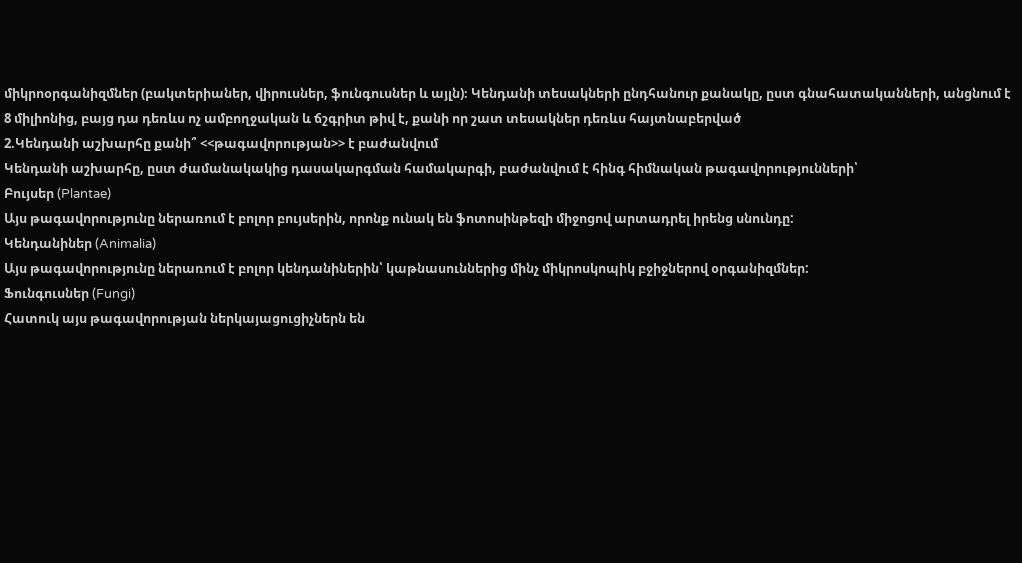միկրոօրգանիզմներ (բակտերիաներ, վիրուսներ, ֆունգուսներ և այլն)։ Կենդանի տեսակների ընդհանուր քանակը, ըստ գնահատականների, անցնում է 8 միլիոնից, բայց դա դեռևս ոչ ամբողջական և ճշգրիտ թիվ է, քանի որ շատ տեսակներ դեռևս հայտնաբերված
2.Կենդանի աշխարհը քանի՞ <<թագավորության>> է բաժանվում
Կենդանի աշխարհը, ըստ ժամանակակից դասակարգման համակարգի, բաժանվում է հինգ հիմնական թագավորությունների՝
Բույսեր (Plantae)
Այս թագավորությունը ներառում է բոլոր բույսերին, որոնք ունակ են ֆոտոսինթեզի միջոցով արտադրել իրենց սնունդը:
Կենդանիներ (Animalia)
Այս թագավորությունը ներառում է բոլոր կենդանիներին՝ կաթնասուններից մինչ միկրոսկոպիկ բջիջներով օրգանիզմներ:
Ֆունգուսներ (Fungi)
Հատուկ այս թագավորության ներկայացուցիչներն են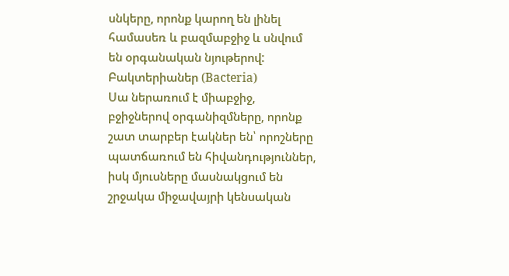սնկերը, որոնք կարող են լինել համասեռ և բազմաբջիջ և սնվում են օրգանական նյութերով:
Բակտերիաներ (Bacteria)
Սա ներառում է միաբջիջ, բջիջներով օրգանիզմները, որոնք շատ տարբեր էակներ են՝ որոշները պատճառում են հիվանդություններ, իսկ մյուսները մասնակցում են շրջակա միջավայրի կենսական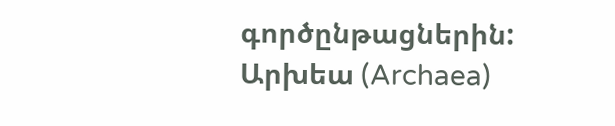գործընթացներին:
Արխեա (Archaea)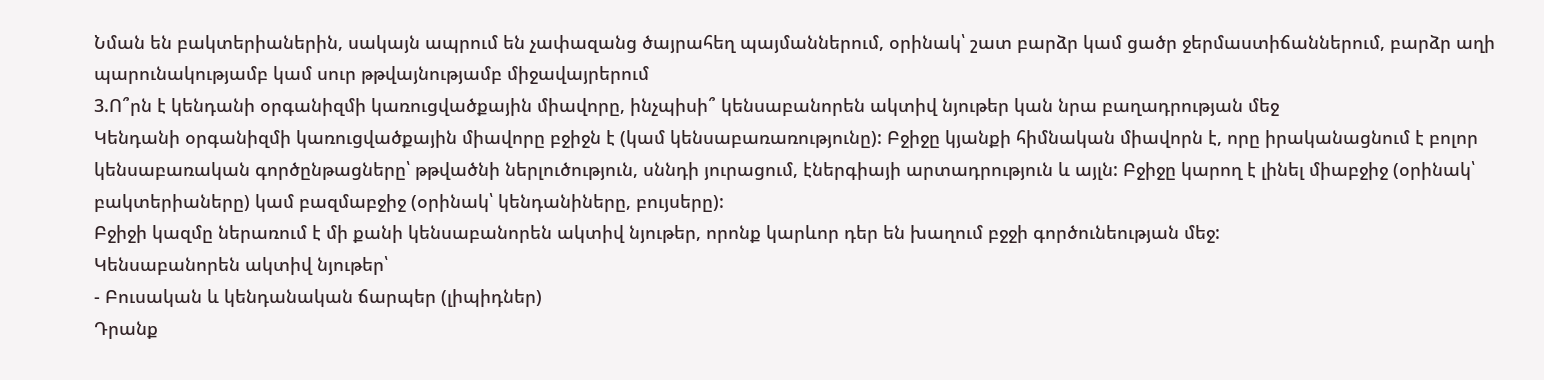Նման են բակտերիաներին, սակայն ապրում են չափազանց ծայրահեղ պայմաններում, օրինակ՝ շատ բարձր կամ ցածր ջերմաստիճաններում, բարձր աղի պարունակությամբ կամ սուր թթվայնությամբ միջավայրերում
3.Ո՞րն է կենդանի օրգանիզմի կառուցվածքային միավորը, ինչպիսի՞ կենսաբանորեն ակտիվ նյութեր կան նրա բաղադրության մեջ
Կենդանի օրգանիզմի կառուցվածքային միավորը բջիջն է (կամ կենսաբառառությունը): Բջիջը կյանքի հիմնական միավորն է, որը իրականացնում է բոլոր կենսաբառական գործընթացները՝ թթվածնի ներլուծություն, սննդի յուրացում, էներգիայի արտադրություն և այլն: Բջիջը կարող է լինել միաբջիջ (օրինակ՝ բակտերիաները) կամ բազմաբջիջ (օրինակ՝ կենդանիները, բույսերը):
Բջիջի կազմը ներառում է մի քանի կենսաբանորեն ակտիվ նյութեր, որոնք կարևոր դեր են խաղում բջջի գործունեության մեջ:
Կենսաբանորեն ակտիվ նյութեր՝
- Բուսական և կենդանական ճարպեր (լիպիդներ)
Դրանք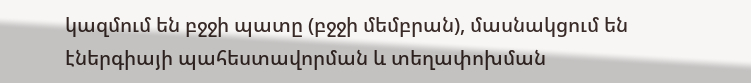կազմում են բջջի պատը (բջջի մեմբրան), մասնակցում են էներգիայի պահեստավորման և տեղափոխման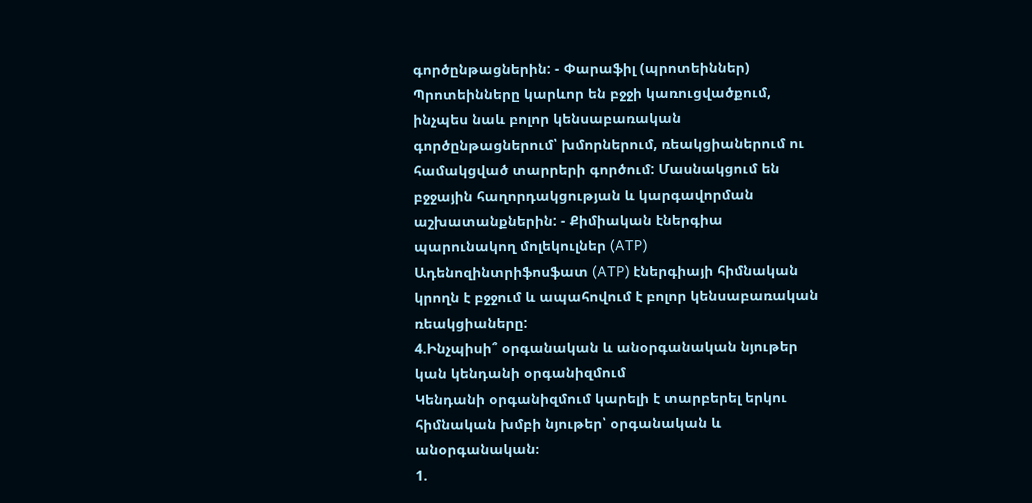գործընթացներին: - Փարաֆիլ (պրոտեիններ)
Պրոտեինները կարևոր են բջջի կառուցվածքում, ինչպես նաև բոլոր կենսաբառական գործընթացներում՝ խմորներում, ռեակցիաներում ու համակցված տարրերի գործում: Մասնակցում են բջջային հաղորդակցության և կարգավորման աշխատանքներին: - Քիմիական էներգիա պարունակող մոլեկուլներ (ATP)
Ադենոզինտրիֆոսֆատ (ATP) էներգիայի հիմնական կրողն է բջջում և ապահովում է բոլոր կենսաբառական ռեակցիաները:
4.Ինչպիսի՞ օրգանական և անօրգանական նյութեր կան կենդանի օրգանիզմում
Կենդանի օրգանիզմում կարելի է տարբերել երկու հիմնական խմբի նյութեր՝ օրգանական և անօրգանական։
1.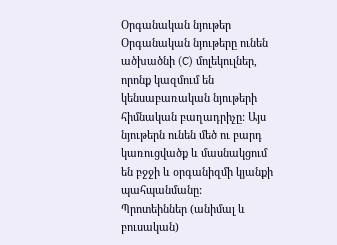Օրգանական նյութեր
Օրգանական նյութերը ունեն ածխածնի (C) մոլեկուլներ, որոնք կազմում են կենսաբառական նյութերի հիմնական բաղադրիչը: Այս նյութերն ունեն մեծ ու բարդ կառուցվածք և մասնակցում են բջջի և օրգանիզմի կյանքի պահպանմանը:
Պրոտեիններ (անիմալ և բուսական)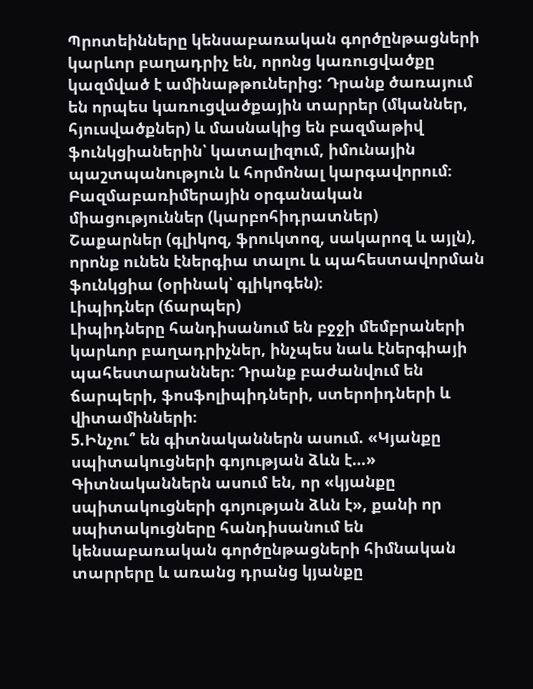Պրոտեինները կենսաբառական գործընթացների կարևոր բաղադրիչ են, որոնց կառուցվածքը կազմված է ամինաթթուներից: Դրանք ծառայում են որպես կառուցվածքային տարրեր (մկաններ, հյուսվածքներ) և մասնակից են բազմաթիվ ֆունկցիաներին՝ կատալիզում, իմունային պաշտպանություն և հորմոնալ կարգավորում։
Բազմաբառիմերային օրգանական միացություններ (կարբոհիդրատներ)
Շաքարներ (գլիկոզ, ֆրուկտոզ, սակարոզ և այլն), որոնք ունեն էներգիա տալու և պահեստավորման ֆունկցիա (օրինակ՝ գլիկոգեն)։
Լիպիդներ (ճարպեր)
Լիպիդները հանդիսանում են բջջի մեմբրաների կարևոր բաղադրիչներ, ինչպես նաև էներգիայի պահեստարաններ։ Դրանք բաժանվում են ճարպերի, ֆոսֆոլիպիդների, ստերոիդների և վիտամինների։
5.Ինչու՞ են գիտնականներն ասում. «Կյանքը սպիտակուցների գոյության ձևն է…»
Գիտնականներն ասում են, որ «կյանքը սպիտակուցների գոյության ձևն է», քանի որ սպիտակուցները հանդիսանում են կենսաբառական գործընթացների հիմնական տարրերը և առանց դրանց կյանքը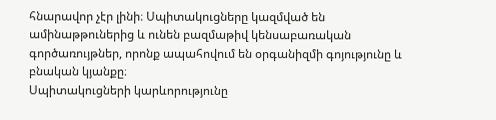հնարավոր չէր լինի։ Սպիտակուցները կազմված են ամինաթթուներից և ունեն բազմաթիվ կենսաբառական գործառույթներ, որոնք ապահովում են օրգանիզմի գոյությունը և բնական կյանքը։
Սպիտակուցների կարևորությունը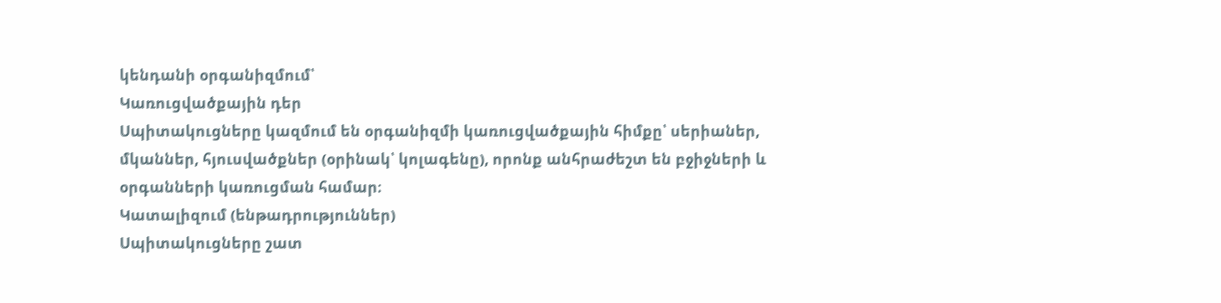կենդանի օրգանիզմում՝
Կառուցվածքային դեր
Սպիտակուցները կազմում են օրգանիզմի կառուցվածքային հիմքը՝ սերիաներ, մկաններ, հյուսվածքներ (օրինակ՝ կոլագենը), որոնք անհրաժեշտ են բջիջների և օրգանների կառուցման համար։
Կատալիզում (ենթադրություններ)
Սպիտակուցները շատ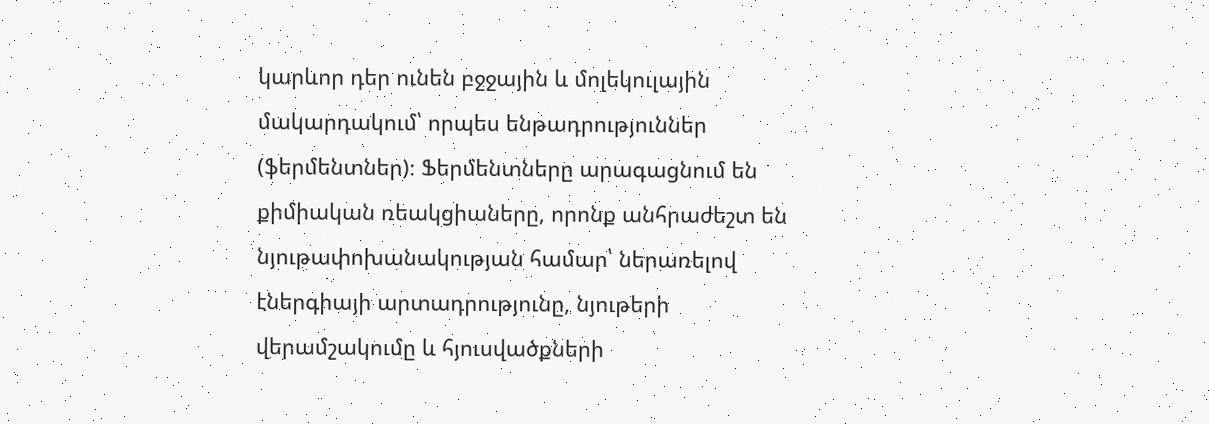կարևոր դեր ունեն բջջային և մոլեկուլային մակարդակում՝ որպես ենթադրություններ (ֆերմենտներ)։ Ֆերմենտները արագացնում են քիմիական ռեակցիաները, որոնք անհրաժեշտ են նյութափոխանակության համար՝ ներառելով էներգիայի արտադրությունը, նյութերի վերամշակումը և հյուսվածքների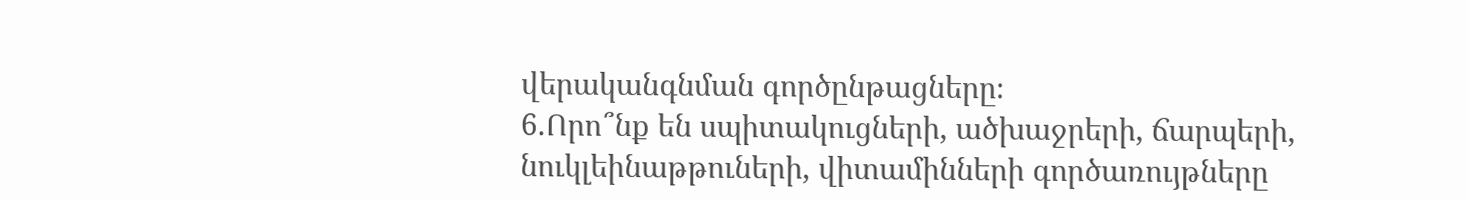վերականգնման գործընթացները։
6.Որո՞նք են սպիտակուցների, ածխաջրերի, ճարպերի, նուկլեինաթթուների, վիտամինների գործառույթները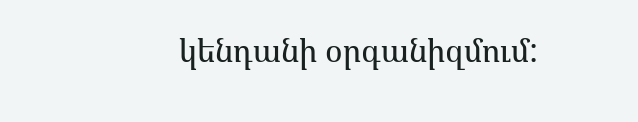կենդանի օրգանիզմում: